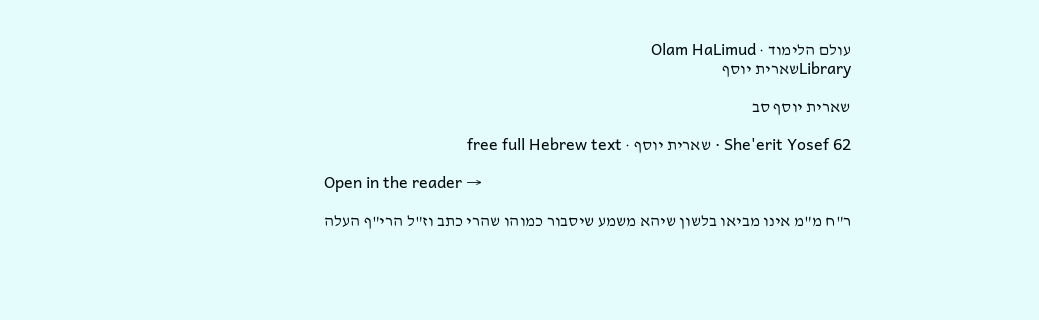עולם הלימוד · Olam HaLimud
Libraryשארית יוסף

שארית יוסף סב

She'erit Yosef 62 · שארית יוסף · free full Hebrew text

Open in the reader →

ר"ח מ"מ אינו מביאו בלשון שיהא משמע שיסבור כמוהו שהרי כתב וז"ל הרי"ף העלה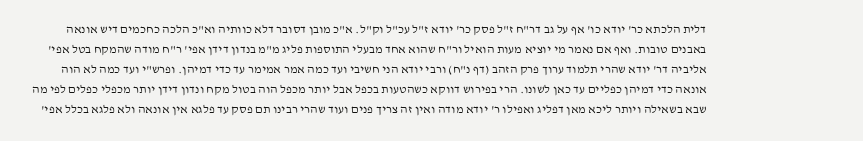דלית הלכתא כר' יודא כו' אף על גב דר"ח ז"ל פסק כר' יודא ז"ל עכ"ל וק"ל. א"כ מובן דסובר דלא כוותיה וא"כ הלכה כחכמים דיש אונאה באבנים טובות. ואף אם נאמר מי יוציא מעות הואיל ור"ח שהוא אחד מבעלי התוספות פליג מ"מ בנדון דידן אפי' ר"ח מודה שהמקח בטל אפי' אליביה דר' יודא שהרי תלמוד ערוך פרק הזהב (דף נ"ח) ורבי יודא הני חשיבי ועד כמה אמר אמימר עד כדי דמיהן. ופרש"י ועד כמה לא הוה אונאה כדי דמיהן כפליים עד כאן לשונו. הרי בפירוש דווקא כשהטעות בכפל אבל יותר מכפל הוה בטול מקח ונדון דידן יותר מכפלי כפלים לפי מה שבא בשאילה ויותר ליכא מאן דפליג ואפילו ר' יודא מודה ואין זה צריך פנים ועוד שהרי רבינו תם פסק עד פלגא אין אונאה ולא פלגא בכלל אפי'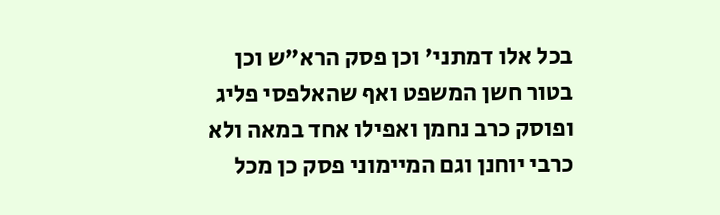בכל אלו דמתני' וכן פסק הרא"ש וכן בטור חשן המשפט ואף שהאלפסי פליג ופוסק כרב נחמן ואפילו אחד במאה ולא כרבי יוחנן וגם המיימוני פסק כן מכל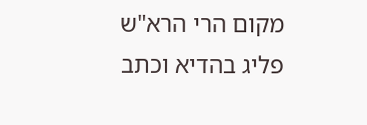מקום הרי הרא"ש פליג בהדיא וכתב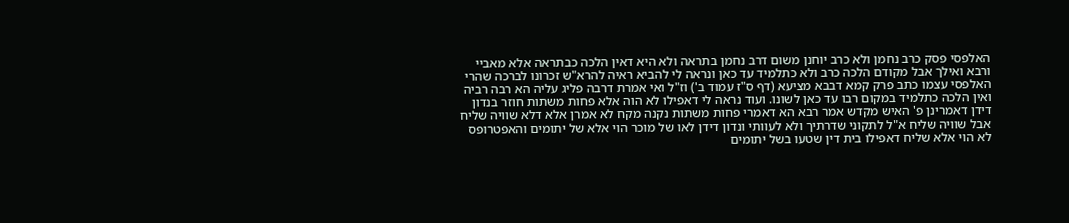האלפסי פסק כרב נחמן ולא כרב יוחנן משום דרב נחמן בתראה ולא היא דאין הלכה כבתראה אלא מאביי ורבא ואילך אבל מקודם הלכה כרב ולא כתלמיד עד כאן ונראה לי להביא ראיה להרא"ש זכרונו לברכה שהרי האלפסי עצמו כתב פרק קמא דבבא מציעא (דף ס"ז עמוד ב') וז"ל ואי אמרת דרבה פליג עליה הא רבה רביה ואין הלכה כתלמיד במקום רבו עד כאן לשונו. ועוד נראה לי דאפילו לא הוה אלא פחות משתות חוזר בנדון דידן דאמרינן פ' האיש מקדש אמר רבא הא דאמרי פחות משתות נקנה מקח לא אמרן אלא דלא שוויה שליח אבל שוויה שליח א"ל לתקוני שדרתיך ולא לעוותי ונדון דידן לאו של מוכר הוי אלא של יתומים והאפטרופס לא הוי אלא שליח דאפילו בית דין שטעו בשל יתומים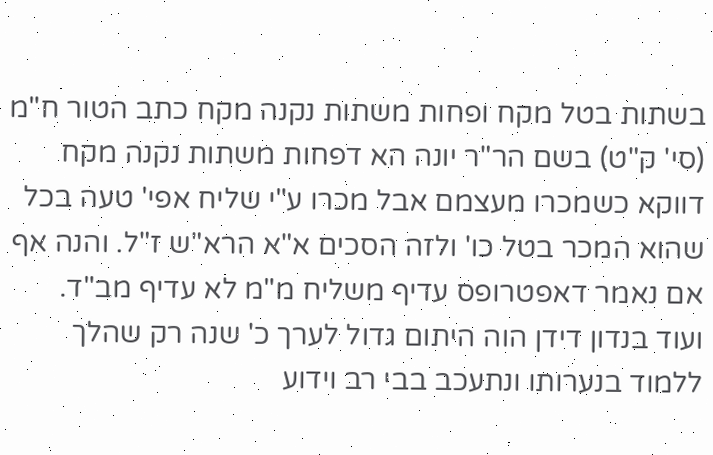בשתות בטל מקח ופחות משתות נקנה מקח כתב הטור ח"מ (סי' ק"ט) בשם הר"ר יונה הא דפחות משתות נקנה מקח דווקא כשמכרו מעצמם אבל מכרו ע"י שליח אפי' טעה בכל שהוא המכר בטל כו' ולזה הסכים א"א הרא"ש ז"ל. והנה אף אם נאמר דאפטרופס עדיף משליח מ"מ לא עדיף מב"ד. ועוד בנדון דידן הוה היתום גדול לערך כ' שנה רק שהלך ללמוד בנערותו ונתעכב בבי רב וידוע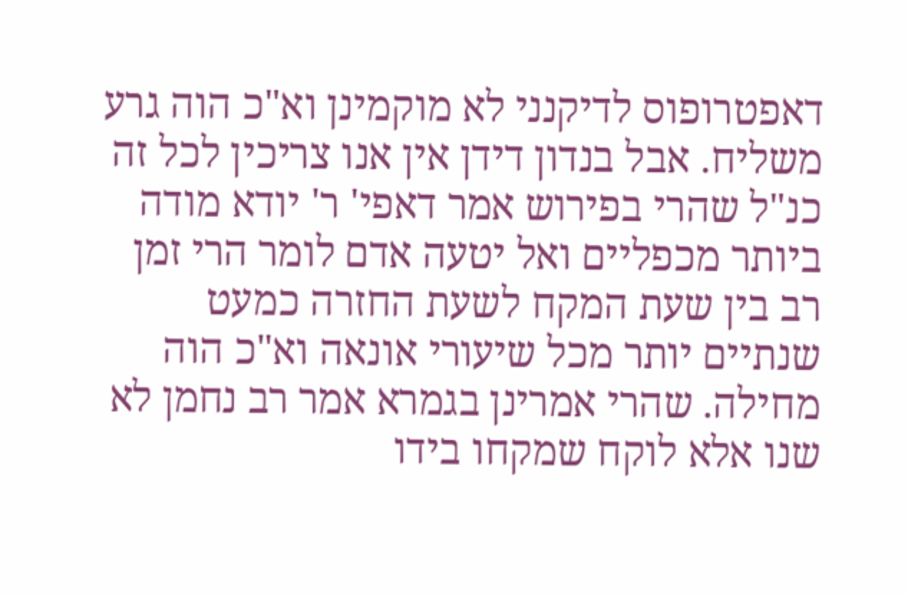דאפטרופוס לדיקנני לא מוקמינן וא"כ הוה גרע משליח. אבל בנדון דידן אין אנו צריכין לכל זה כנ"ל שהרי בפירוש אמר דאפי' ר' יודא מודה ביותר מכפליים ואל יטעה אדם לומר הרי זמן רב בין שעת המקח לשעת החזרה כמעט שנתיים יותר מכל שיעורי אונאה וא"כ הוה מחילה. שהרי אמרינן בגמרא אמר רב נחמן לא שנו אלא לוקח שמקחו בידו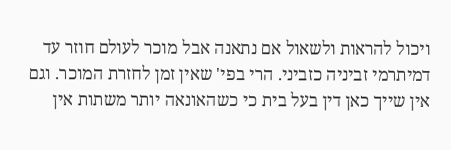ויכול להראות ולשאול אם נתאנה אבל מוכר לעולם חוזר עד דמיתרמי זביניה כזביני. הרי בפי' שאין זמן לחזרת המוכר. וגם אין שייך כאן דין בעל בית כי כשהאונאה יותר משתות אין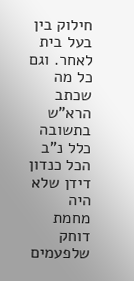חילוק בין בעל בית לאחר. וגם כל מה שכתב הרא"ש בתשובה כלל נ"ב הכל כנדון דידן שלא היה מחמת דוחק שלפעמים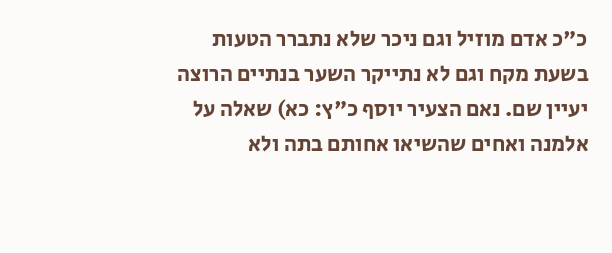כ"כ אדם מוזיל וגם ניכר שלא נתברר הטעות בשעת מקח וגם לא נתייקר השער בנתיים הרוצה יעיין שם. נאם הצעיר יוסף כ"ץ: כא) שאלה על אלמנה ואחים שהשיאו אחותם בתה ולא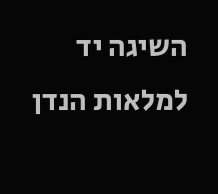השיגה יד למלאות הנדן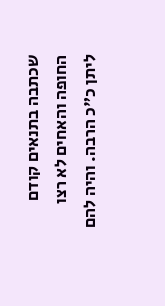שכתבה בתנאים קודם החופה והאחים לא רצו ליתן כ"כ הרבה. והיה להם